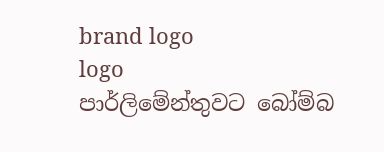brand logo
logo
පාර්ලිමේන්තුවට බෝම්බ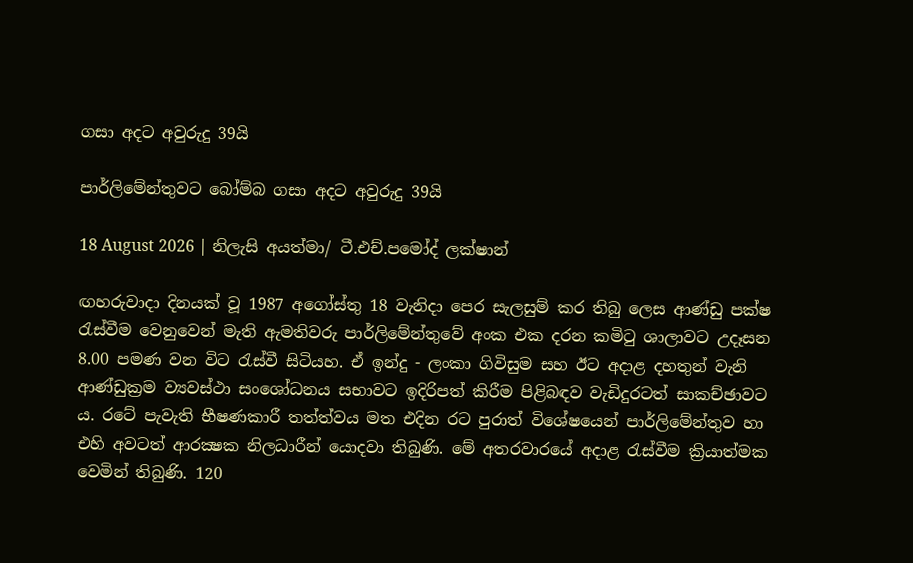ගසා අදට අවුරුදු 39යි

පාර්ලිමේන්තුවට බෝම්බ ගසා අදට අවුරුදු 39යි

18 August 2026 | නිලැසි අයත්මා/ ටී.එච්.පමෝද් ලක්ෂාන්

ඟහරුවාදා දිනයක් වූ 1987 අගෝස්තු 18 වැනිදා පෙර සැලසුම් කර තිබු ලෙස ආණ්ඩු පක්ෂ රැස්වීම වෙනුවෙන් මැති ඇමතිවරු පාර්ලිමේන්තුවේ අංක එක දරන කමිටු ශාලාවට උදෑසන 8.00 පමණ වන විට රැස්වී සිටියහ. ඒ ඉන්දු - ලංකා ගිවිසුම සහ ඊට අදාළ දහතුන් වැනි ආණ්ඩුක්‍රම ව්‍යවස්ථා සංශෝධනය සභාවට ඉදිරිපත් කිරීම පිළිබඳව වැඩිදුරටත් සාකච්ඡාවට ය. රටේ පැවැති භීෂණකාරී තත්ත්වය මත එදින රට පුරාත් විශේෂයෙන් පාර්ලිමේන්තුව හා එහි අවටත් ආරක්‍ෂක නිලධාරීන් යොදවා තිබුණි. මේ අතරවාරයේ අදාළ රැස්වීම ක්‍රියාත්මක වෙමින් තිබුණි. 120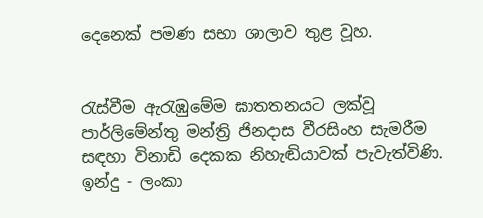දෙනෙක් පමණ සභා ශාලාව තුළ වූහ.


රැස්වීම ඇරැඹුමේම ඝාතතනයට ලක්වූ පාර්ලිමේන්තු මන්ත්‍රි ජිනදාස වීරසිංහ සැමරීම සඳහා විනාඩි දෙකක නිහැඬියාවක් පැවැත්විණි. ඉන්දු - ලංකා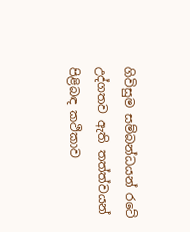ගිවිසුම සම්බන්ධ‍යන් රටේ උද්ගතව ඇති තත්ත්වයන් පිළිබඳ කථිකාව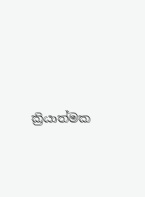ක්‍රියාත්මක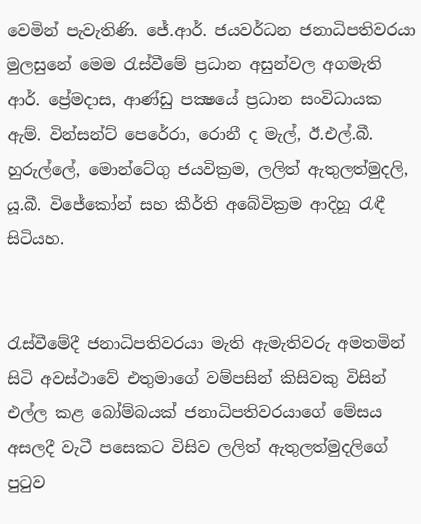වෙමින් පැවැතිණි. ජේ.ආර්. ජයවර්ධන ජනාධිපතිවරයා මුලසුනේ මෙම රැස්වීමේ ප්‍රධාන අසුන්වල අගමැති ආර්. ප්‍රේමදාස, ආණ්ඩු පක්‍ෂයේ ප්‍රධාන සංවිධායක ඇම්. වින්සන්ට් පෙරේරා, රොනී ද මැල්, ඊ.එල්.බී. හුරුල්ලේ, මොන්ටේගු ජයවික්‍රම, ලලිත් ඇතුලත්මුදලි, යූ.බී. විජේකෝන් සහ කීර්ති අබේවික්‍රම ආදිහූ රැඳී සිටියහ.


රැස්වීමේදී ජනාධිපතිවරයා මැති ඇමැතිවරු අමතමින් සිටි අවස්ථාවේ එතුමාගේ වම්පසින් කිසිවකු විසින් එල්ල කළ බෝම්බයක් ජනාධිපතිවරයාගේ මේසය අසලදී වැටී පසෙකට විසිව ලලිත් ඇතුලත්මුදලිගේ පුටුව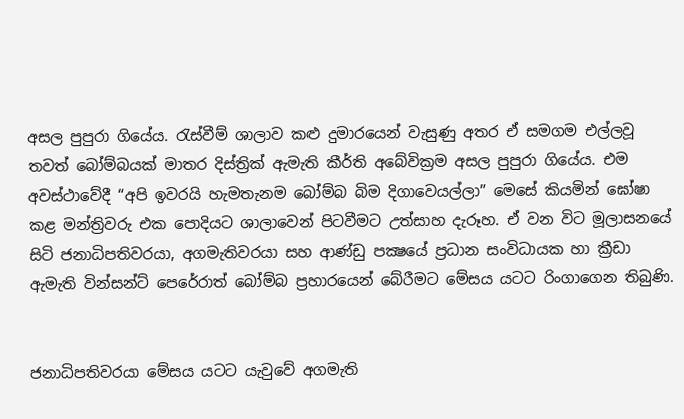අසල පුපුරා ගියේය. රැස්වීම් ශාලාව කළු දුමාරයෙන් වැසුණු අතර ඒ සමගම එල්ලවූ තවත් බෝම්බයක් මාතර දිස්ත්‍රික් ඇමැති කීර්ති අබේවික්‍රම අසල පුපුරා ගියේය. එම අවස්ථාවේදී “අපි ඉවරයි හැමතැනම බෝම්බ බිම දිගාවෙයල්ලා” මෙසේ කියමින් ඝෝෂා කළ මන්ත්‍රිවරු එක පොදියට ශාලාවෙන් පිටවීමට උත්සාහ දැරූහ. ඒ වන විට මූලාසනයේ සිටි ජනාධිපතිවරයා, අගමැතිවරයා සහ ආණ්ඩු පක්‍ෂයේ ප්‍රධාන සංවිධායක හා ක්‍රීඩා ඇමැති වින්සන්ට් පෙරේරාත් බෝම්බ ප්‍රහාරයෙන් බේරීමට මේසය යටට රිංගාගෙන තිබුණි.


ජනාධිපතිවරයා මේසය යටට යැවුවේ අගමැති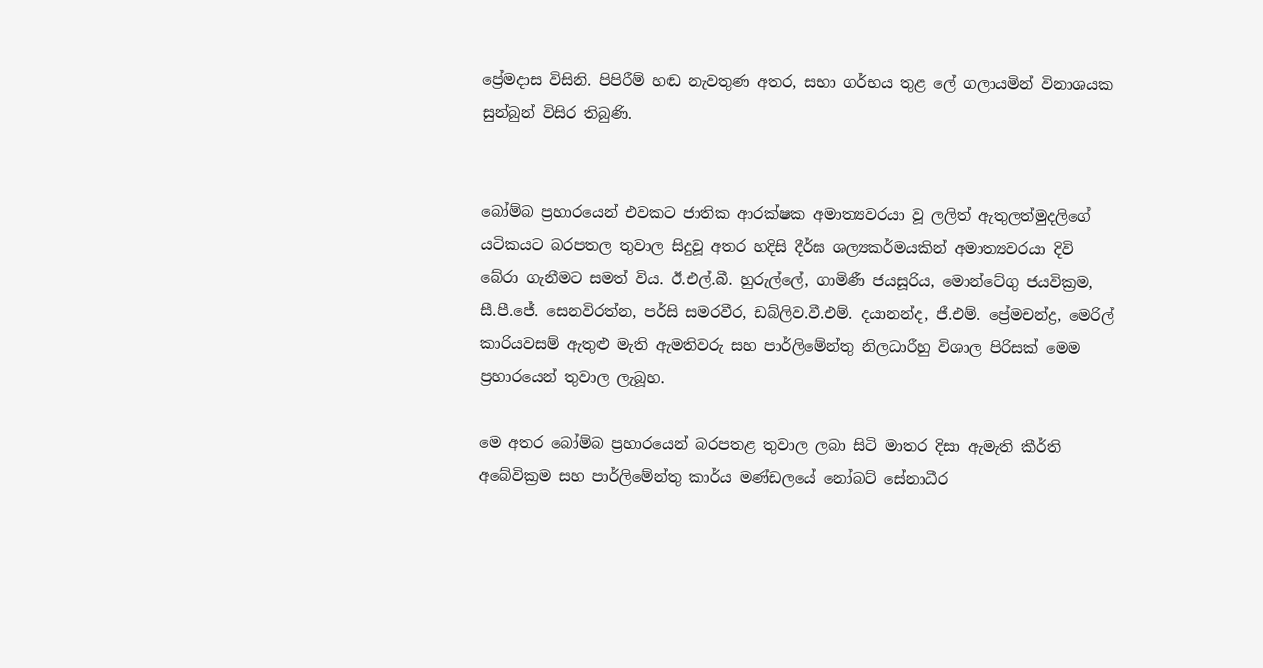ප්‍රේමදාස විසිනි. පිපිරීම් හඬ නැවතුණ අතර, සභා ගර්භය තුළ ලේ ගලායමින් විනාශයක සුන්බුන් විසිර තිබුණි.


බෝම්බ ප්‍රහාරයෙන් එවකට ජාතික ආරක්ෂක අමාත්‍යවරයා වූ ලලිත් ඇතුලත්මුදලිගේ යටිකයට බරපතල තුවාල සිදුවූ අතර හදිසි දීර්ඝ ශල්‍යකර්මයකින් අමාත්‍යවරයා දිවි බේරා ගැනීමට සමත් විය. ඊ.එල්.බී. හුරුල්ලේ, ගාමිණී ජයසූරිය, මොන්ටේගු ජයවික්‍රම, සී.පී.ජේ. සෙනවිරත්න, පර්සි සමරවීර, ඩබ්ලිව.වී.එම්. දයානන්ද, ජී.එම්. ප්‍රේමචන්ද්‍ර, මෙරිල් කාරියවසම් ඇතුළු මැති ඇමතිවරු සහ පාර්ලිමේන්තු නිලධාරීහු විශාල පිරිසක් මෙම ප්‍රහාරයෙන් තුවාල ලැබූහ.

මෙ අතර බෝම්බ ප්‍රහාරයෙන් බරපතළ තුවාල ලබා සිටි මාතර දිසා ඇමැති කීර්ති අබේවික්‍රම සහ පාර්ලිමේන්තු කාර්ය මණ්ඩලයේ නෝබට් සේනාධීර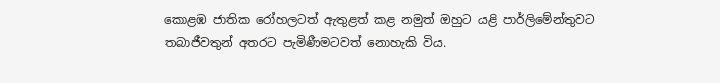කොළඹ ජාතික රෝහලටත් ඇතුළත් කළ නමුත් ඔහුට යළි පාර්ලිමේන්තුවට තබාජීවතුන් අතරට පැමිණීමටවත් නොහැකි විය.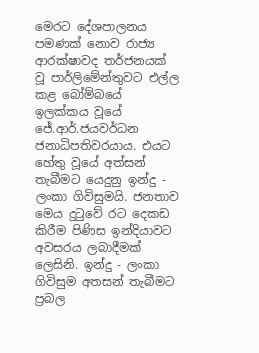මෙරට දේශපාලනය පමණක් නොව රාජ්‍ය ආරක්ෂාවද තර්ජනයක් වූ පාර්ලිමේන්තුවට එල්ල කළ බෝම්බයේ ඉලක්කය වූයේ ජේ.ආර්.ජයවර්ධන ජනාධිපතිවරයාය. එයට හේතු වූයේ අත්සන් තැබීමට යෙදුනු ඉන්දු - ලංකා ගිවිසුමයි. ජනතාව මෙය දුටුවේ රට දෙකඩ කිරීම පිණිස ඉන්දියාවට අවසරය ලබාදීමක් ලෙසිනි. ඉන්දු - ලංකා ගිවිසුම අතසන් තැබීමට ප්‍රබල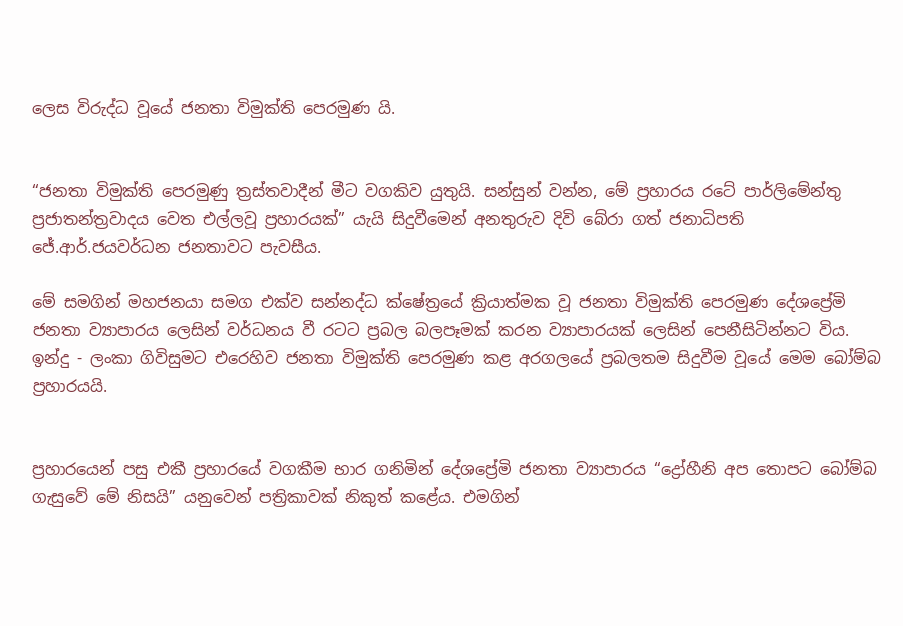ලෙස විරුද්ධ වූයේ ජනතා විමුක්ති පෙරමුණ යි.


“ජනතා විමුක්ති පෙරමුණු ත්‍රස්තවාදීන් මීට වගකිව යුතුයි. සන්සුන් වන්න, මේ ප්‍රහාරය රටේ පාර්ලිමේන්තු ප්‍රජාතන්ත්‍රවාදය වෙත එල්ලවූ ප්‍රහාරයක්” යැයි සිදුවීමෙන් අනතුරුව දිවි බේරා ගත් ජනාධිපති ජේ.ආර්.ජයවර්ධන ජනතාවට පැවසීය.

මේ සමගින් මහජනයා සමග එක්ව සන්නද්ධ ක්ෂේත්‍රයේ ක්‍රියාත්මක වූ ජනතා විමුක්ති පෙරමුණ දේශප්‍රේමි ජනතා ව්‍යාපාරය ලෙසින් වර්ධනය වී රටට ප්‍රබල බලපෑමක් කරන ව්‍යාපාරයක් ලෙසින් පෙනීසිටින්නට විය. ඉන්දු - ලංකා ගිවිසුමට එරෙහිව ජනතා විමුක්ති පෙරමුණ කළ අරගලයේ ප්‍රබලතම සිදුවීම වූයේ මෙම බෝම්බ ප්‍රහාරයයි.


ප්‍රහාරයෙන් පසු එකී ප්‍රහාරයේ වගකීම භාර ගනිමින් දේශප්‍රේමි ජනතා ව්‍යාපාරය “ද්‍රෝහීනි අප තොපට බෝම්බ ගැසුවේ මේ නිසයි” යනුවෙන් පත්‍රිකාවක් නිකුත් කළේය. එමගින්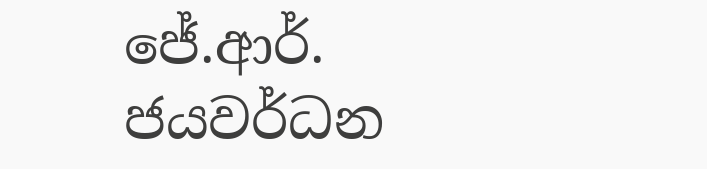ජේ.ආර්. ජයවර්ධන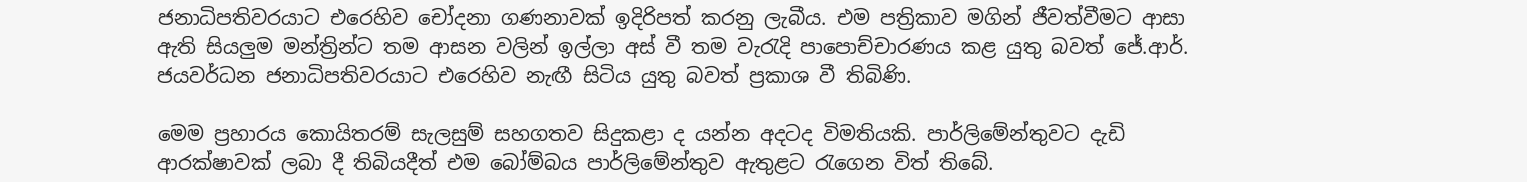ජනාධිපතිවරයාට එරෙහිව චෝදනා ගණනාවක් ඉදිරිපත් කරනු ලැබීය. එම පත්‍රිකාව මගින් ජීවත්වීමට ආසා ඇති සියලුම මන්ත්‍රින්ට තම ආසන වලින් ඉල්ලා අස් වී තම වැරැදි පාපොච්චාරණය කළ යුතු බවත් ජේ.ආර්. ජයවර්ධන ජනාධිපතිවරයාට එරෙහිව නැඟී සිටිය යුතු බවත් ප්‍රකාශ වී තිබිණි.

මෙම ප්‍රහාරය කොයිතරම් සැලසුම් සහගතව සිදුකළා ද යන්න අදටද විමතියකි. පාර්ලිමේන්තුවට දැඩි ආරක්ෂාවක් ලබා දී තිබියදීත් එම බෝම්බය පාර්ලිමේන්තුව ඇතුළට රැගෙන විත් තිබේ.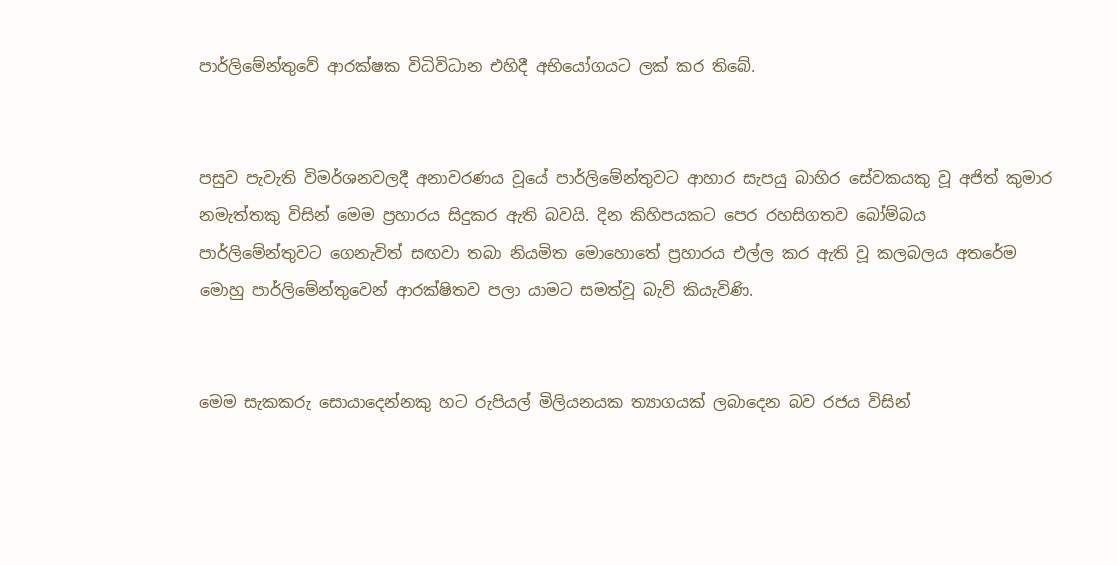පාර්ලිමේන්තුවේ ආරක්ෂක විධිවිධාන එහිදී අභියෝගයට ලක් කර තිබේ.


පසුව පැවැති විමර්ශනවලදී අනාවරණය වූයේ පාර්ලිමේන්තුවට ආහාර සැපයු බාහිර සේවකයකු වූ අජිත් කුමාර නමැත්තකු විසින් මෙම ප්‍රහාරය සිදුකර ඇති බවයි. දින කිහිපයකට පෙර රහසිගතව බෝම්බය පාර්ලිමේන්තුවට ගෙනැවිත් සඟවා තබා නියමිත මොහොතේ ප්‍රහාරය එල්ල කර ඇති වූ කලබලය අතරේම මොහු පාර්ලිමේන්තුවෙන් ආරක්ෂිතව පලා යාමට සමත්වූ බැව් කියැවිණි.


මෙම සැකකරු සොයාදෙන්නකු හට රුපියල් මිලියනයක ත්‍යාගයක් ලබාදෙන බව රජය විසින්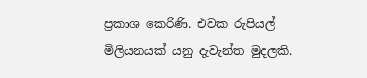ප්‍රකාශ කෙරිණි. එවක රුපියල් මිලියනයක් යනු දැවැන්ත මුදලකි.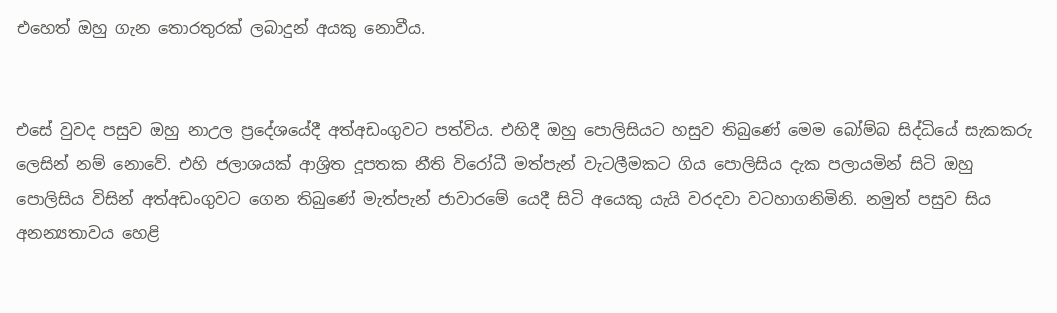එහෙත් ඔහු ගැන තොරතුරක් ලබාදුන් අයකු නොවීය.


එසේ වුවද පසුව ඔහු නාඋල ප්‍රදේශයේදී අත්අඩංගුවට පත්විය. එහිදී ඔහු පොලිසියට හසුව තිබුණේ මෙම බෝම්බ සිද්ධියේ සැකකරු ලෙසින් නම් නොවේ. එහි ජලාශයක් ආශ්‍රිත දූපතක නීති විරෝධී මත්පැන් වැටලීමකට ගිය පොලිසිය දැක පලායමින් සිටි ඔහු පොලිසිය විසින් අත්අඩංගුවට ගෙන තිබුණේ මැත්පැන් ජාවාරමේ යෙදී සිටි අයෙකු යැයි වරදවා වටහාගනිමිනි. නමුත් පසුව සිය අනන්‍යතාවය හෙළි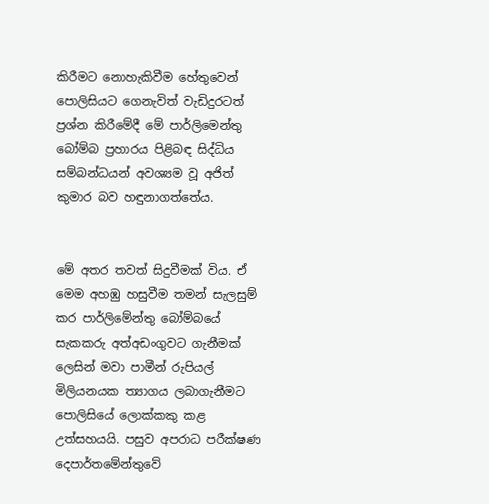කිරීමට නොහැකිවීම හේතුවෙන් පොලිසියට ගෙනැවිත් වැඩිදුරටත් ප්‍රශ්න කිරීමේදී මේ පාර්ලිමෙන්තු බෝම්බ ප්‍රහාරය පිළිබඳ සිද්ධිය සම්බන්ධ‍යන් අවශ්‍යම වූ අජිත් කුමාර බව හඳුනාගත්තේය.


මේ අතර තවත් සිදුවීමක් විය. ඒ මෙම අහඹු හසුවීම තමන් සැලසුම් කර පාර්ලිමේන්තු බෝම්බයේ සැකකරු අත්අඩංගුවට ගැනීමක් ලෙසින් මවා පාමීන් රුපියල් මිලියනයක ත්‍යාගය ලබාගැනීමට පොලිසියේ ලොක්කකු කළ උත්සහයයි. පසුව අපරාධ පරීක්ෂණ දෙපාර්තමේන්තුවේ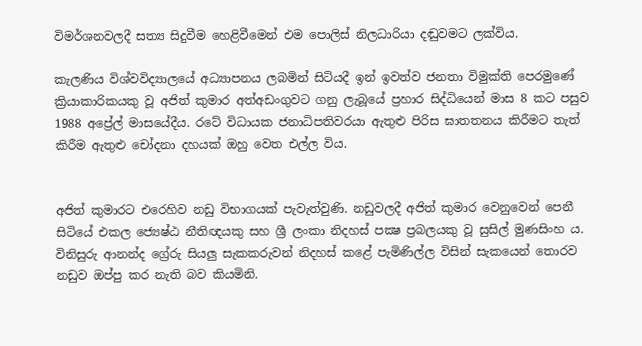විමර්ශනවලදී සත්‍ය සිදුවීම හෙළිවීමෙන් එම පොලිස් නිලධාරියා දඬුවමට ලක්විය.

කැලණිය විශ්වවිද්‍යාලයේ අධ්‍යාපනය ලබමින් සිටියදී ඉන් ඉවත්ව ජනතා විමුක්ති පෙරමුණේ ක්‍රියාකාරිකයකු වූ අජිත් කුමාර අත්අඩංගුවට ගනු ලැබූයේ ප්‍රහාර සිද්ධියෙන් මාස 8 කට පසුව 1988 අප්‍රේල් මාසයේදීය. රටේ විධායක ජනාධිපතිවරයා ඇතුළු පිරිස ඝාතතනය කිරීමට තැත් කිරීම ඇතුළු චෝදනා දහයක් ඔහු වෙත එල්ල විය.


අජිත් කුමාරට එරෙහිව නඩු විභාගයක් පැවැත්වුණි. නඩුවලදී අජිත් කුමාර වෙනුවෙන් පෙනී සිටියේ එකල ජ්‍යෙෂ්ඨ නීතිඥයකු සහ ශ්‍රී ලංකා නිදහස් පක්‍ෂ ප්‍රබලයකු වූ සුසිල් මුණසිංහ ය. විනිසුරු ආනන්ද ග්‍රේරු සියලු සැකකරුවන් නිදහස් කළේ පැමිණිල්ල විසින් සැකයෙන් තොරව නඩුව ඔප්පු කර නැති බව කියමිනි.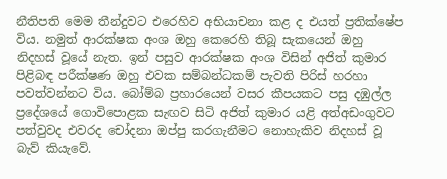නීතිපති මෙම තීන්දුවට එරෙහිව අභියාචනා කළ ද එයත් ප්‍රතික්ෂේප විය. නමුත් ආරක්ෂක අංශ ඔහු කෙරෙහි තිබූ සැකයෙන් ඔහු නිදහස් වූයේ නැත. ඉන් පසුව ආරක්ෂක අංශ විසින් අජිත් කුමාර පිළිබඳ පරීක්ෂණ ඔහු එවක සම්බන්ධකම් පැවති පිරිස් හරහා පවත්වන්නට විය. බෝම්බ ප්‍රහාරයෙන් වසර කීපයකට පසු දඹුල්ල ප්‍රදේශයේ ගොවිපොළක සැඟව සිටි අජිත් කුමාර යළි අත්අඩංගුවට පත්වුවද එවරද චෝදනා ඔප්පු කරගැනීමට නොහැකිව නිදහස් වූ බැව් කියැවේ.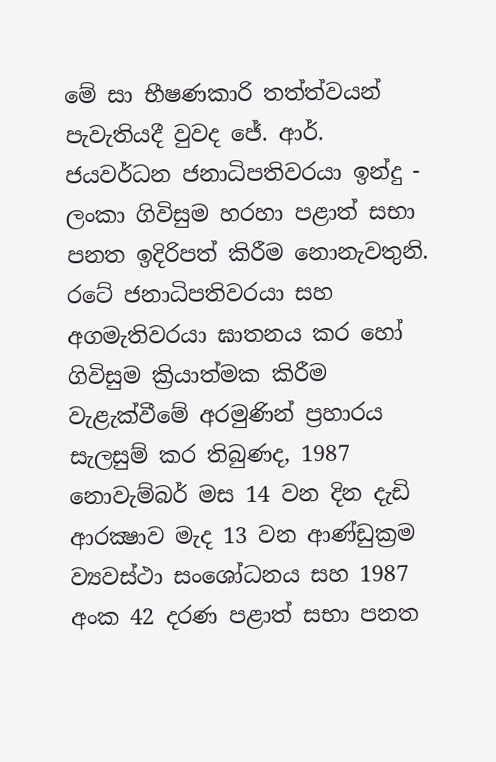මේ සා භීෂණකාරි තත්ත්වයන් පැවැතියදී වුවද ජේ. ආර්. ජයවර්ධන ජනාධිපතිවරයා ඉන්දු - ලංකා ගිවිසුම හරහා පළාත් සභා පනත ඉදිරිපත් කිරීම නොනැවතුනි. රටේ ජනාධිපතිවරයා සහ අගමැතිවරයා ඝාතනය කර හෝ ගිවිසුම ක්‍රියාත්මක කිරීම වැළැක්වීමේ අරමුණින් ප්‍රහාරය සැලසුම් කර තිබුණද, 1987 නොවැම්බර් මස 14 වන දින දැඩි ආරක්‍ෂාව මැද 13 වන ආණ්ඩුක්‍රම ව්‍යවස්ථා සංශෝධනය සහ 1987 අංක 42 දරණ පළාත් සභා පනත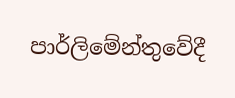පාර්ලිමේන්තුවේදී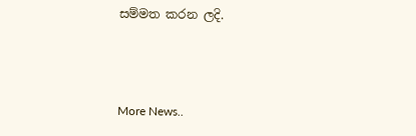සම්මත කරන ලදි.



More News..